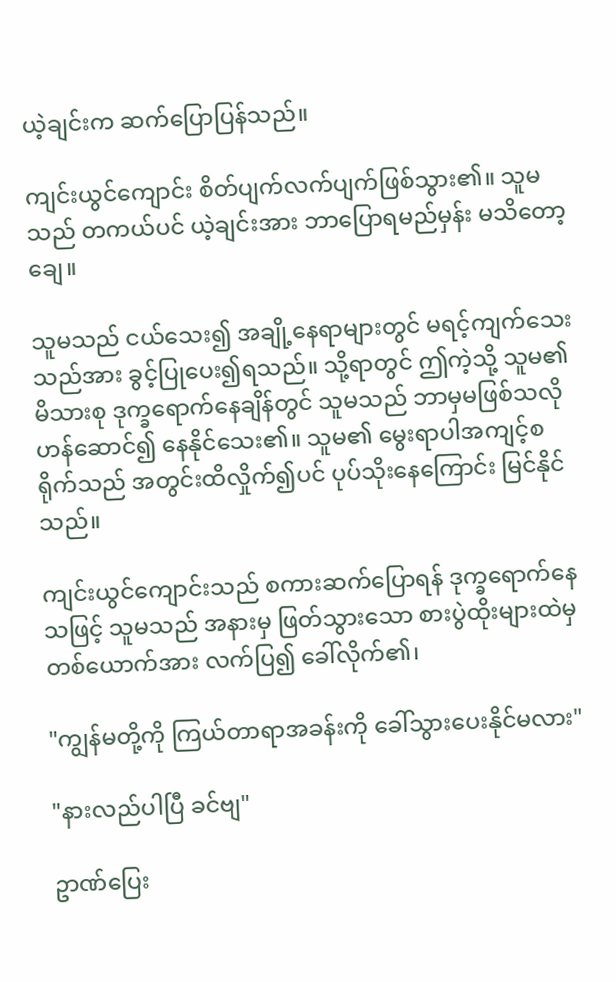ယဲ့ချင်းက ဆက်ပြောပြန်သည်။

ကျင်းယွင်ကျောင်း စိတ်ပျက်လက်ပျက်ဖြစ်သွား၏။ သူမသည် တကယ်ပင် ယဲ့ချင်းအား ဘာပြောရမည်မှန်း မသိတော့ချေ။

သူမသည် ငယ်သေး၍ အချို့နေရာများတွင် မရင့်ကျက်သေးသည်အား ခွင့်ပြုပေး၍ရသည်။ သို့ရာတွင် ဤကဲ့သို့ သူမ၏ မိသားစု ဒုက္ခရောက်နေချိန်တွင် သူမသည် ဘာမှမဖြစ်သလို ဟန်ဆောင်၍ နေနိုင်သေး၏။ သူမ၏ မွေးရာပါအကျင့်စရိုက်သည် အတွင်းထိလှိုက်၍ပင် ပုပ်သိုးနေကြောင်း မြင်နိုင်သည်။

ကျင်းယွင်ကျောင်းသည် စကားဆက်ပြောရန် ဒုက္ခရောက်နေသဖြင့် သူမသည် အနားမှ ဖြတ်သွားသော စားပွဲထိုးများထဲမှ တစ်ယောက်အား လက်ပြ၍ ခေါ်လိုက်၏၊

"ကျွန်မတို့ကို ကြယ်တာရာအခန်းကို ခေါ်သွားပေးနိုင်မလား"

"နားလည်ပါပြီ ခင်ဗျ"

ဥာဏ်ပြေး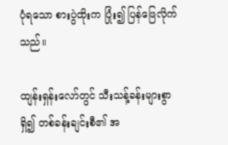ပုံရသော စားပွဲထိုးက ပြုံး၍ ပြန်ဖြေလိုက်သည်။

ထျန်းရှန်းလော်တွင် သီးသန့်ခန်းများစွာရှိ၍ တစ်ခန်းချင်းစီ၏ အ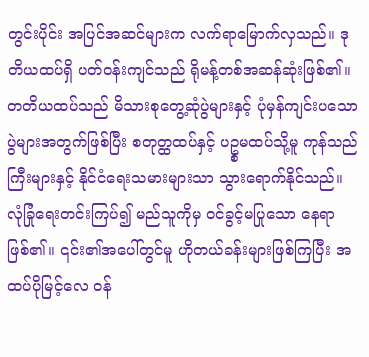တွင်းပိုင်း အပြင်အဆင်များက လက်ရာမြောက်လှသည်။ ဒုတိယထပ်ရှိ ပတ်ဝန်းကျင်သည် ရိုမန့်တစ်အဆန်ဆုံးဖြစ်၏။ တတိယထပ်သည် မိသားစုတွေ့ဆုံပွဲများနှင့် ပုံမှန်ကျင်းပသော ပွဲများအတွက်ဖြစ်ပြီး စတုတ္ထထပ်နှင့် ပဥ္စမထပ်သို့မူ ကုန်သည်ကြီးများနှင့် နိုင်ငံရေးသမားများသာ သွားရောက်နိုင်သည်။ လုံခြုံရေးတင်းကြပ်၍ မည်သူကိုမှ ဝင်ခွင့်မပြုသော နေရာဖြစ်၏။ ၎င်း၏အပေါ်တွင်မူ ဟိုတယ်ခန်းများဖြစ်ကြပြီး အထပ်ပိုမြင့်လေ ဝန်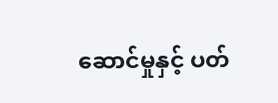ဆောင်မှုနှင့် ပတ်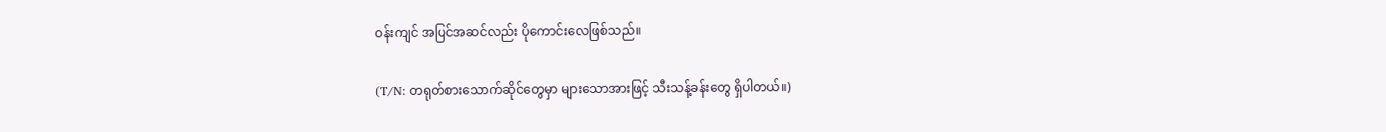ဝန်းကျင် အပြင်အဆင်လည်း ပိုကောင်းလေဖြစ်သည်။

(T/N: တရုတ်စားသောက်ဆိုင်တွေမှာ များသောအားဖြင့် သီးသန့်ခန်းတွေ ရှိပါတယ်။)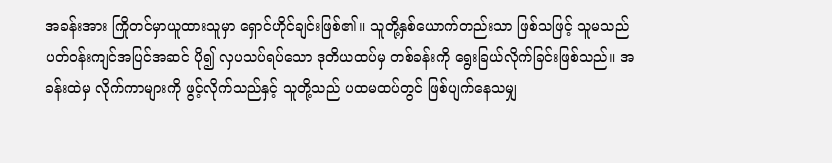အခန်းအား ကြိုတင်မှာယူထားသူမှာ ရှောင်ဟိုင်ချင်းဖြစ်၏။ သူတို့နှစ်ယောက်တည်းသာ ဖြစ်သဖြင့် သူမသည် ပတ်ဝန်းကျင်အပြင်အဆင် ပို၍ လှပသပ်ရပ်သော ဒုတိယထပ်မှ တစ်ခန်းကို ရွေးခြယ်လိုက်ခြင်းဖြစ်သည်။ အခန်းထဲမှ လိုက်ကာများကို ဖွင့်လိုက်သည်နှင့် သူတို့သည် ပထမထပ်တွင် ဖြစ်ပျက်နေသမျှ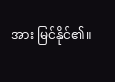အား မြင်နိုင်၏။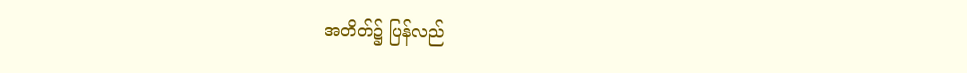အတိတ်၌ ပြန်လည်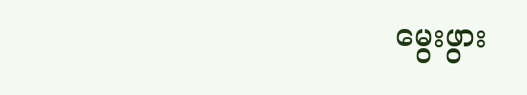မွေးဖွား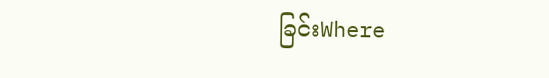ခြင်းWhere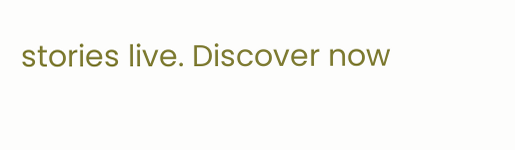stories live. Discover now